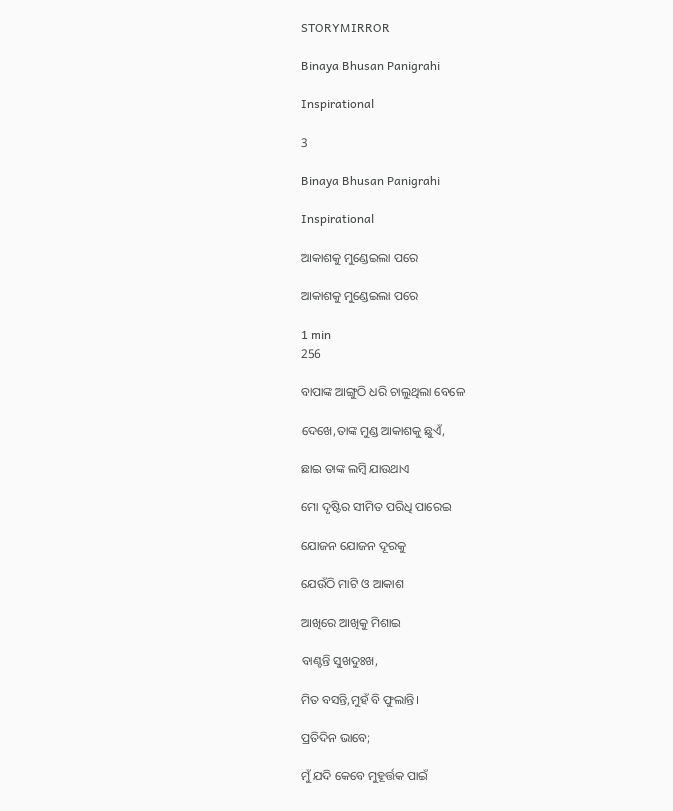STORYMIRROR

Binaya Bhusan Panigrahi

Inspirational

3

Binaya Bhusan Panigrahi

Inspirational

ଆକାଶକୁ ମୁଣ୍ଡେଇଲା ପରେ

ଆକାଶକୁ ମୁଣ୍ଡେଇଲା ପରେ

1 min
256

ବାପାଙ୍କ ଆଙ୍ଗୁଠି ଧରି ଚାଲୁଥିଲା ବେଳେ

ଦେଖେ,ତାଙ୍କ ମୁଣ୍ଡ ଆକାଶକୁ ଛୁଏଁ,

ଛାଇ ତାଙ୍କ ଲମ୍ବି ଯାଉଥାଏ

ମୋ ଦୃଷ୍ଟିର ସୀମିତ ପରିଧି ପାରେଇ

ଯୋଜନ ଯୋଜନ ଦୂରକୁ

ଯେଉଁଠି ମାଟି ଓ ଆକାଶ

ଆଖିରେ ଆଖିକୁ ମିଶାଇ

ବାଣ୍ଟନ୍ତି ସୁଖଦୁଃଖ,

ମିତ ବସନ୍ତି,ମୁହଁ ବି ଫୁଲାନ୍ତି।

ପ୍ରତିଦିନ ଭାବେ;

ମୁଁ ଯଦି କେବେ ମୁହୂର୍ତ୍ତକ ପାଇଁ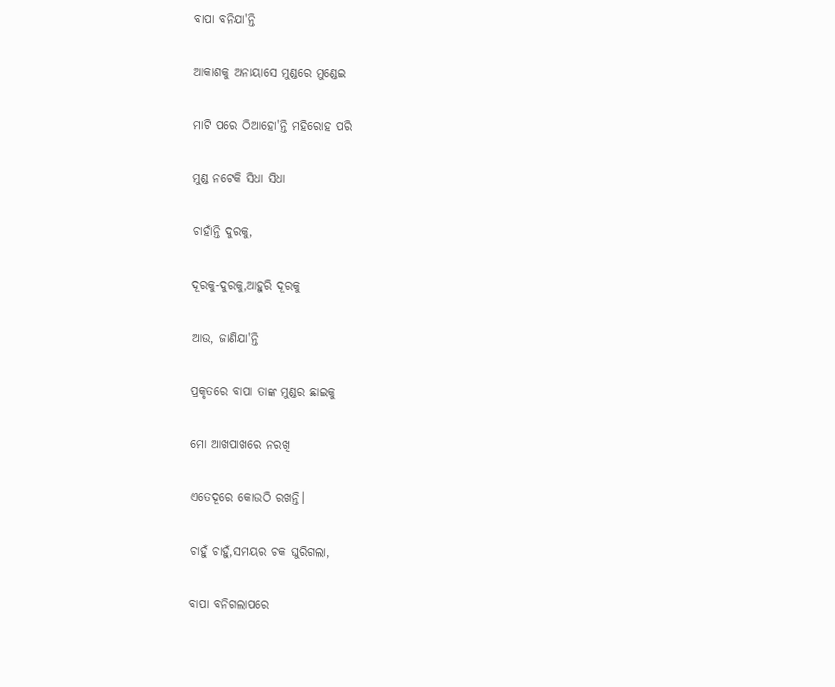ବାପା ବନିଯା'ନ୍ତି

ଆକାଶକୁ ଅନାୟାସେ ମୁଣ୍ଡରେ ମୁଣ୍ଡେଇ

ମାଟି ପରେ ଠିଆହୋ'ନ୍ତି ମହିରୋହ ପରି

ମୁଣ୍ଡ ନଟେକି ସିଧା ସିଧା

ଚାହାଁନ୍ତି ଦୁରକୁ,

ଦୂରକୁ-ଦୁରକୁ,ଆହୁରି ଦୂରକୁ

ଆଉ, ଜାଣିଯା'ନ୍ତି

ପ୍ରକୃତରେ ବାପା ତାଙ୍କ ମୁଣ୍ଡର ଛାଇକୁ

ମୋ ଆଖପାଖରେ ନରଖି

ଏତେଦୂରେ କୋଉଠି ରଖନ୍ତି।

ଚାହୁଁ ଚାହୁଁ,ସମୟର ଚକ ଘୁରିଗଲା,

ବାପା ବନିଗଲାପରେ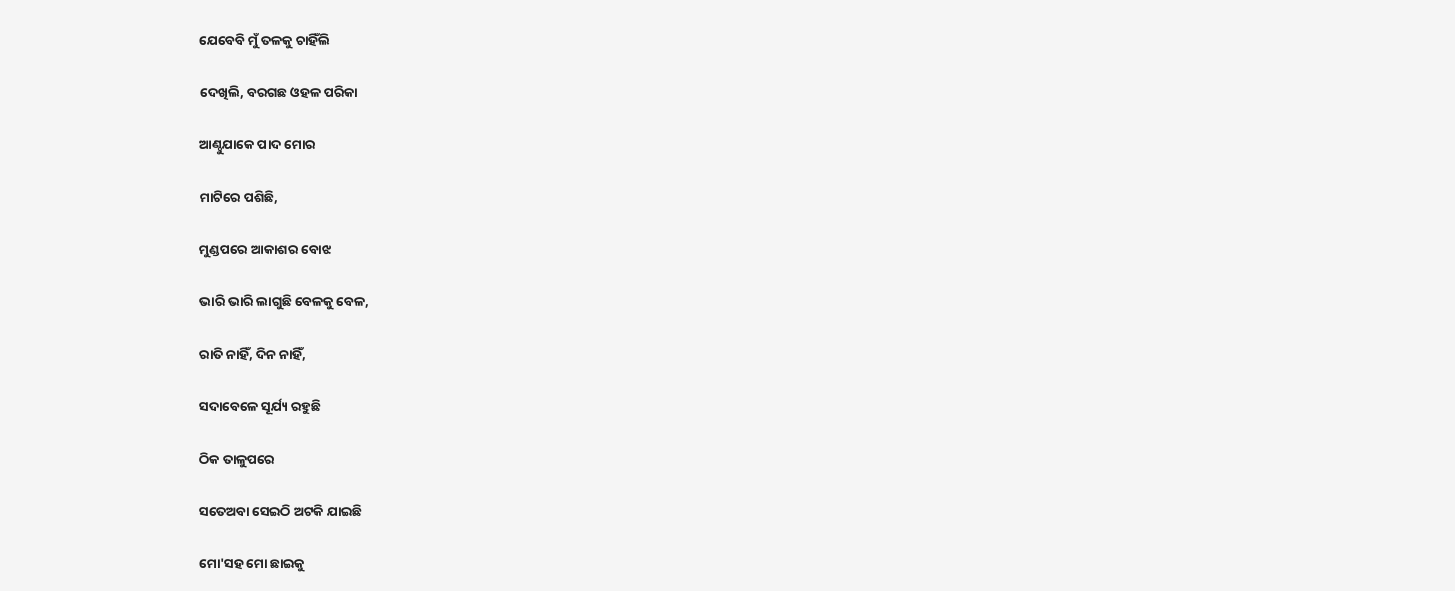ଯେବେବି ମୁଁ ତଳକୁ ଚାହିଁଲି

ଦେଖିଲି, ବରଗଛ ଓହଳ ପରିକା

ଆଣ୍ଠୁଯାକେ ପାଦ ମୋର

ମାଟିରେ ପଶିଛି,

ମୁଣ୍ଡପରେ ଆକାଶର ବୋଝ

ଭାରି ଭାରି ଲାଗୁଛି ବେଳକୁ ବେଳ,

ରାତି ନାହିଁ, ଦିନ ନାହିଁ,

ସଦାବେଳେ ସୂର୍ଯ୍ୟ ରହୁଛି

ଠିକ ତାଳୁପରେ

ସତେଅବା ସେଇଠି ଅଟକି ଯାଇଛି

ମୋ'ସହ ମୋ ଛାଇକୁ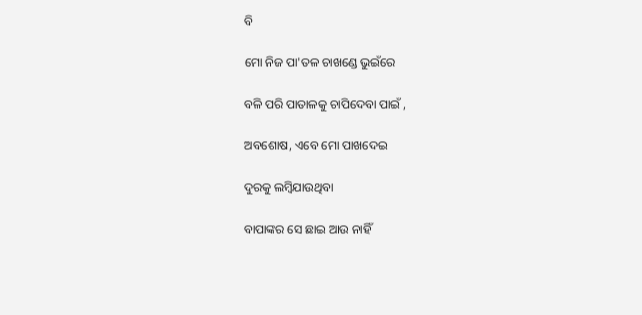ବି

ମୋ ନିଜ ପା'ତଳ ଚାଖଣ୍ଡେ ଭୁଇଁରେ

ବଳି ପରି ପାତାଳକୁ ଚାପିଦେବା ପାଇଁ ,

ଅବଶୋଷ, ଏବେ ମୋ ପାଖଦେଇ

ଦୁରକୁ ଲମ୍ବିଯାଉଥିବା

ବାପାଙ୍କର ସେ ଛାଇ ଆଉ ନାହିଁ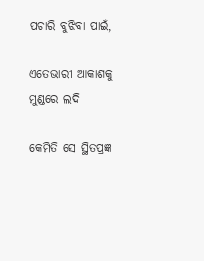ପଚାରି ବୁଝିବା ପାଇଁ,

ଏତେଭାରୀ ଆକାଶକୁ ମୁଣ୍ଡରେ ଲଦି

କେମିତି ସେ ସ୍ଥିତପ୍ରଜ୍ଞ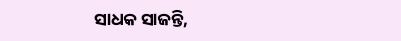ସାଧକ ସାଜନ୍ତି,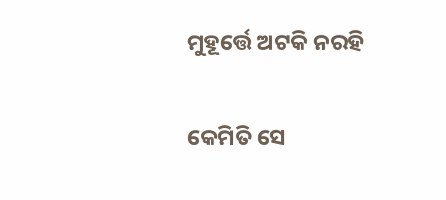ମୁହୂର୍ତ୍ତେ ଅଟକି ନରହି

କେମିତି ସେ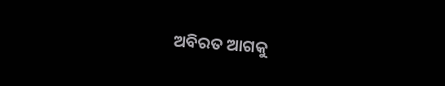ଅବିରତ ଆଗକୁ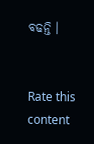ବଢନ୍ତି ।


Rate this content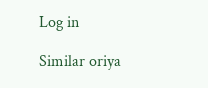Log in

Similar oriya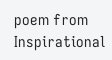poem from Inspirational